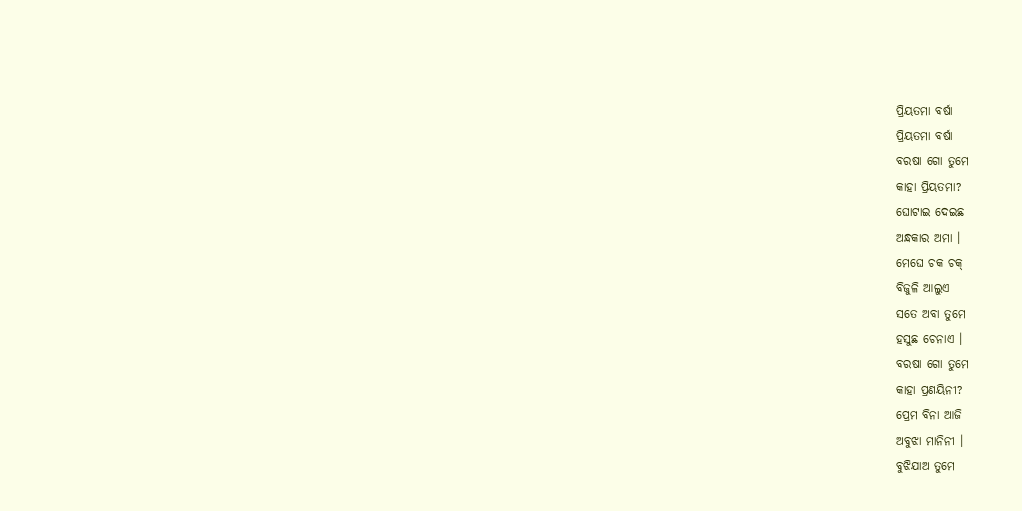ପ୍ରିୟତମା ବର୍ଷା
ପ୍ରିୟତମା ବର୍ଷା
ବରଷା ଗୋ ତୁମେ
କାହା ପ୍ରିୟତମା?
ଘୋଟାଇ ଦେଇଛ
ଅନ୍ଧକାର ଅମା ।
ମେଘେ ଚକ ଚକ୍
ବିଜୁଳି ଆଲୁଏ
ସତେ ଅବା ତୁମେ
ହସୁଛ ଚେନାଏ ।
ବରଷା ଗୋ ତୁମେ
କାହା ପ୍ରଣୟିନୀ?
ପ୍ରେମ ବିନା ଆଜି
ଅବୁଝା ମାନିନୀ ।
ବୁଝିଯାଅ ତୁମେ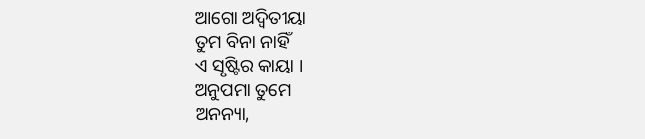ଆଗୋ ଅଦ୍ବିତୀୟା
ତୁମ ବିନା ନାହିଁ
ଏ ସୃଷ୍ଟିର କାୟା ।
ଅନୁପମା ତୁମେ
ଅନନ୍ୟା,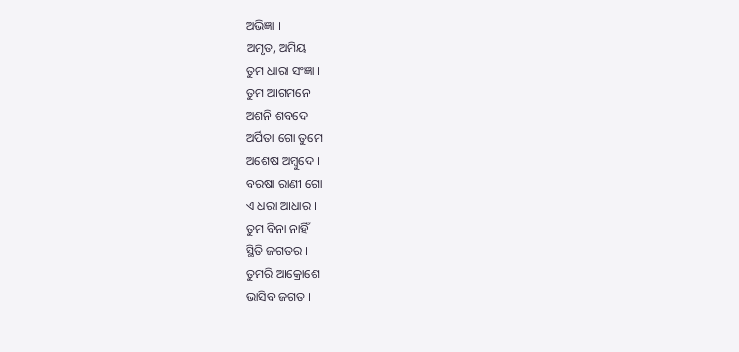ଅଭିଜ୍ଞା ।
ଅମୃତ, ଅମିୟ
ତୁମ ଧାରା ସଂଜ୍ଞା ।
ତୁମ ଆଗମନେ
ଅଶନି ଶବଦେ
ଅର୍ପିତା ଗୋ ତୁମେ
ଅଶେଷ ଅମ୍ବୁଦେ ।
ବରଷା ରାଣୀ ଗୋ
ଏ ଧରା ଆଧାର ।
ତୁମ ବିନା ନାହିଁ
ସ୍ଥିତି ଜଗତର ।
ତୁମରି ଆକ୍ରୋଶେ
ଭାସିବ ଜଗତ ।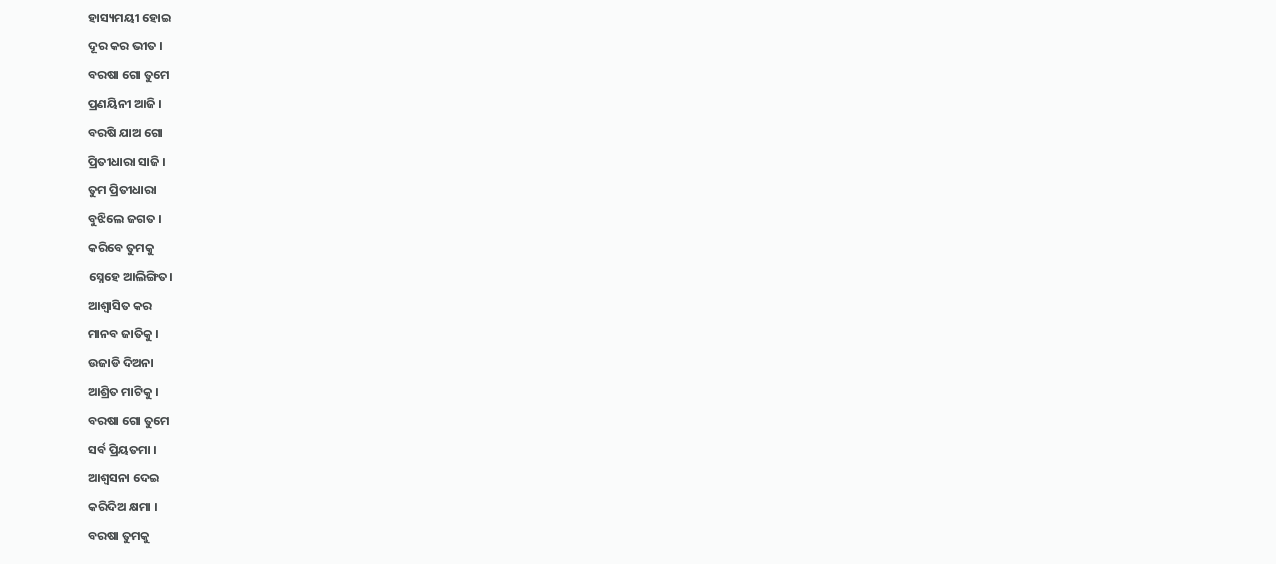ହାସ୍ୟମୟୀ ହୋଇ
ଦୂର କର ଭୀତ ।
ବରଷା ଗୋ ତୁମେ
ପ୍ରଣୟିନୀ ଆଜି ।
ବରଷି ଯାଅ ଗୋ
ପ୍ରିତୀଧାରା ସାଜି ।
ତୁମ ପ୍ରିତୀଧାରା
ବୁଝିଲେ ଜଗତ ।
କରିବେ ତୁମକୁ
ସ୍ନେହେ ଆଲିଙ୍ଗିତ।
ଆଶ୍ବାସିତ କର
ମାନବ ଜାତିକୁ ।
ଉଜାଡି ଦିଅନା
ଆଶ୍ରିତ ମାଟିକୁ ।
ବରଷା ଗୋ ତୁମେ
ସର୍ବ ପ୍ରିୟତମା ।
ଆଶ୍ବସନା ଦେଇ
କରିଦିଅ କ୍ଷମା ।
ବରଷା ତୁମକୁ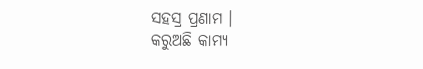ସହସ୍ର ପ୍ରଣାମ ।
କରୁଅଛି କାମ୍ୟ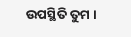ଉପସ୍ଥିତି ତୁମ ।